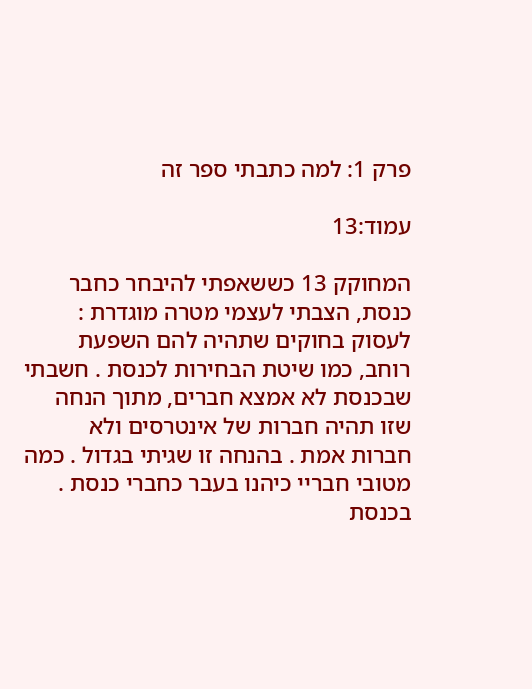פרק 1: למה כתבתי ספר זה

עמוד:13

המחוקק 13 כששאפתי להיבחר כחבר כנסת, הצבתי לעצמי מטרה מוגדרת : לעסוק בחוקים שתהיה להם השפעת רוחב, כמו שיטת הבחירות לכנסת . חשבתי שבכנסת לא אמצא חברים, מתוך הנחה שזו תהיה חברות של אינטרסים ולא חברות אמת . בהנחה זו שגיתי בגדול . כמה מטובי חבריי כיהנו בעבר כחברי כנסת . בכנסת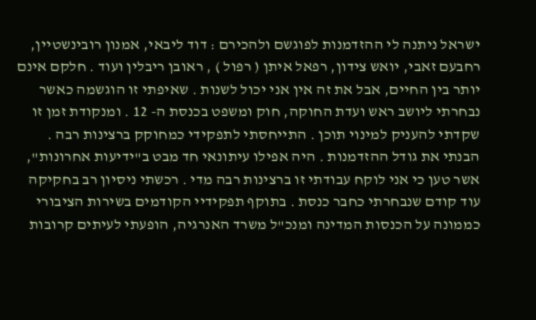ישראל ניתנה לי ההזדמנות לפוגשם ולהכירם : דוד ליבאי, אמנון רובינשטיין, רחבעם זאבי, יואש צידון, רפאל איתן ( רפול ) , ראובן ריבלין ועוד . חלקם אינם יותר בין החיים, אבל את זה אין אני יכול לשנות . שאיפתי זו הוגשמה כאשר נבחרתי ליושב ראש ועדת החוקה, חוק ומשפט בכנסת ה- 12 . ומנקודת זמן זו שקדתי להעניק למינוי תוכן . התייחסתי לתפקידי כמחוקק ברצינות רבה . הבנתי את גודל ההזדמנות . היה אפילו עיתונאי חד מבט ב"ידיעות אחרונות", אשר טען כי אני לוקח עבודתי זו ברצינות רבה מדי . רכשתי ניסיון רב בחקיקה עוד קודם שנבחרתי כחבר כנסת . בתוקף תפקידיי הקודמים בשירות הציבורי כממונה על הכנסות המדינה ומנכ"ל משרד האנרגיה, הופעתי לעיתים קרובות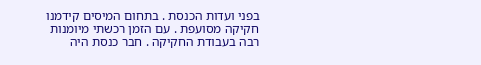בפני ועדות הכנסת . בתחום המיסים קידמנו חקיקה מסועפת . עם הזמן רכשתי מיומנות רבה בעבודת החקיקה . חבר כנסת היה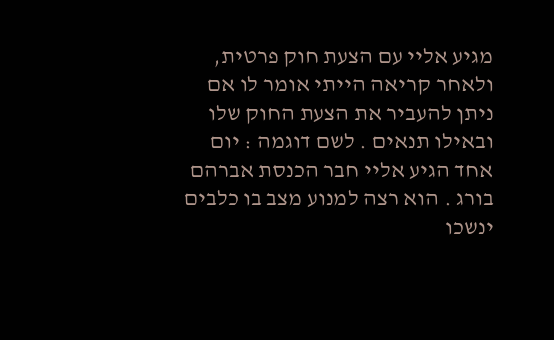מגיע אליי עם הצעת חוק פרטית, ולאחר קריאה הייתי אומר לו אם ניתן להעביר את הצעת החוק שלו ובאילו תנאים . לשם דוגמה : יום אחד הגיע אליי חבר הכנסת אברהם בורג . הוא רצה למנוע מצב בו כלבים ינשכו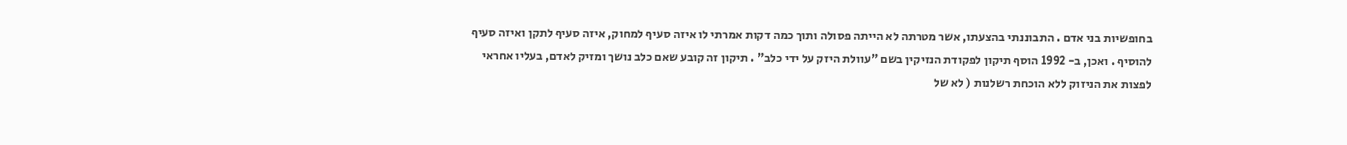בחופשיות בני אדם . התבוננתי בהצעתו, אשר מטרתה לא הייתה פסולה ותוך כמה דקות אמרתי לו איזה סעיף למחוק, איזה סעיף לתקן ואיזה סעיף להוסיף . ואכן, ב- 1992 הוסף תיקון לפקודת הנזיקין בשם "עוולת היזק על ידי כלב" . תיקון זה קובע שאם כלב נושך ומזיק לאדם, בעליו אחראי לפצות את הניזוק ללא הוכחת רשלנות ( לא של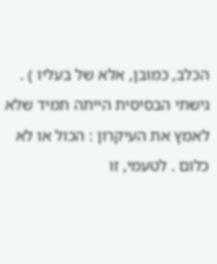הכלב, כמובן, אלא של בעליו ) . גישתי הבסיסית הייתה תמיד שלא לאמץ את העיקרון : הכול או לא כלום . לטעמי, זו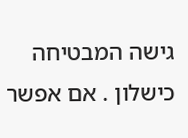גישה המבטיחה כישלון . אם אפשר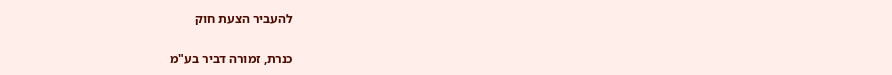להעביר הצעת חוק

כנרת, זמורה דביר בע"מ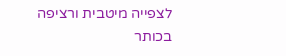לצפייה מיטבית ורציפה בכותר